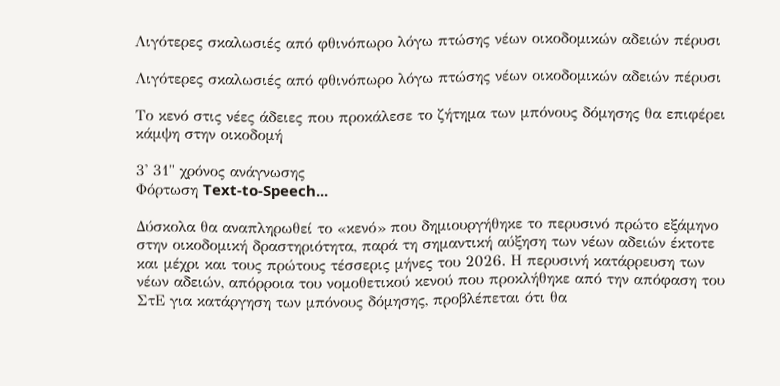Λιγότερες σκαλωσιές από φθινόπωρο λόγω πτώσης νέων οικοδομικών αδειών πέρυσι

Λιγότερες σκαλωσιές από φθινόπωρο λόγω πτώσης νέων οικοδομικών αδειών πέρυσι

Το κενό στις νέες άδειες που προκάλεσε το ζήτημα των μπόνους δόμησης θα επιφέρει κάμψη στην οικοδομή

3' 31" χρόνος ανάγνωσης
Φόρτωση Text-to-Speech...

Δύσκολα θα αναπληρωθεί το «κενό» που δημιουργήθηκε το περυσινό πρώτο εξάμηνο στην οικοδομική δραστηριότητα, παρά τη σημαντική αύξηση των νέων αδειών έκτοτε και μέχρι και τους πρώτους τέσσερις μήνες του 2026. Η περυσινή κατάρρευση των νέων αδειών, απόρροια του νομοθετικού κενού που προκλήθηκε από την απόφαση του ΣτΕ για κατάργηση των μπόνους δόμησης, προβλέπεται ότι θα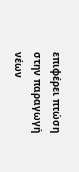επιφέρει πτώση στην παραγωγή νέων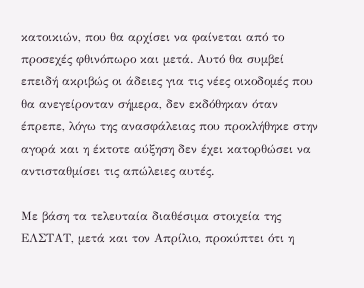κατοικιών, που θα αρχίσει να φαίνεται από το προσεχές φθινόπωρο και μετά. Αυτό θα συμβεί επειδή ακριβώς οι άδειες για τις νέες οικοδομές που θα ανεγείρονταν σήμερα, δεν εκδόθηκαν όταν έπρεπε, λόγω της ανασφάλειας που προκλήθηκε στην αγορά και η έκτοτε αύξηση δεν έχει κατορθώσει να αντισταθμίσει τις απώλειες αυτές.

Με βάση τα τελευταία διαθέσιμα στοιχεία της ΕΛΣΤΑΤ, μετά και τον Απρίλιο, προκύπτει ότι η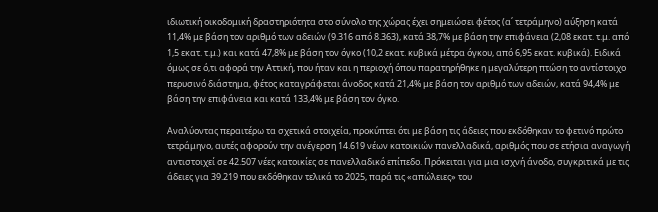ιδιωτική οικοδομική δραστηριότητα στο σύνολο της χώρας έχει σημειώσει φέτος (α΄ τετράμηνο) αύξηση κατά 11,4% με βάση τον αριθμό των αδειών (9.316 από 8.363), κατά 38,7% με βάση την επιφάνεια (2,08 εκατ. τ.μ. από 1,5 εκατ. τ.μ.) και κατά 47,8% με βάση τον όγκο (10,2 εκατ. κυβικά μέτρα όγκου, από 6,95 εκατ. κυβικά). Ειδικά όμως σε ό,τι αφορά την Αττική, που ήταν και η περιοχή όπου παρατηρήθηκε η μεγαλύτερη πτώση το αντίστοιχο περυσινό διάστημα, φέτος καταγράφεται άνοδος κατά 21,4% με βάση τον αριθμό των αδειών, κατά 94,4% με βάση την επιφάνεια και κατά 133,4% με βάση τον όγκο.

Αναλύοντας περαιτέρω τα σχετικά στοιχεία, προκύπτει ότι με βάση τις άδειες που εκδόθηκαν το φετινό πρώτο τετράμηνο, αυτές αφορούν την ανέγερση 14.619 νέων κατοικιών πανελλαδικά, αριθμός που σε ετήσια αναγωγή αντιστοιχεί σε 42.507 νέες κατοικίες σε πανελλαδικό επίπεδο. Πρόκειται για μια ισχνή άνοδο, συγκριτικά με τις άδειες για 39.219 που εκδόθηκαν τελικά το 2025, παρά τις «απώλειες» του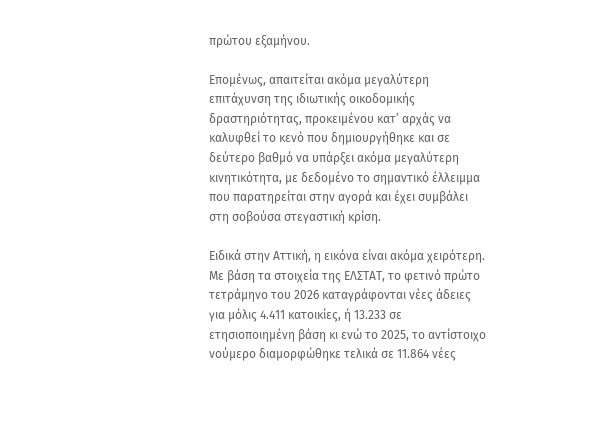πρώτου εξαμήνου.

Επομένως, απαιτείται ακόμα μεγαλύτερη επιτάχυνση της ιδιωτικής οικοδομικής δραστηριότητας, προκειμένου κατ’ αρχάς να καλυφθεί το κενό που δημιουργήθηκε και σε δεύτερο βαθμό να υπάρξει ακόμα μεγαλύτερη κινητικότητα, με δεδομένο το σημαντικό έλλειμμα που παρατηρείται στην αγορά και έχει συμβάλει στη σοβούσα στεγαστική κρίση.

Ειδικά στην Αττική, η εικόνα είναι ακόμα χειρότερη. Με βάση τα στοιχεία της ΕΛΣΤΑΤ, το φετινό πρώτο τετράμηνο του 2026 καταγράφονται νέες άδειες για μόλις 4.411 κατοικίες, ή 13.233 σε ετησιοποιημένη βάση κι ενώ το 2025, το αντίστοιχο νούμερο διαμορφώθηκε τελικά σε 11.864 νέες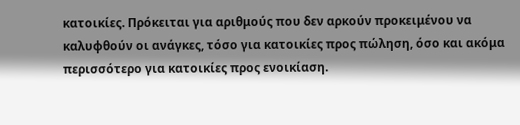κατοικίες. Πρόκειται για αριθμούς που δεν αρκούν προκειμένου να καλυφθούν οι ανάγκες, τόσο για κατοικίες προς πώληση, όσο και ακόμα περισσότερο για κατοικίες προς ενοικίαση.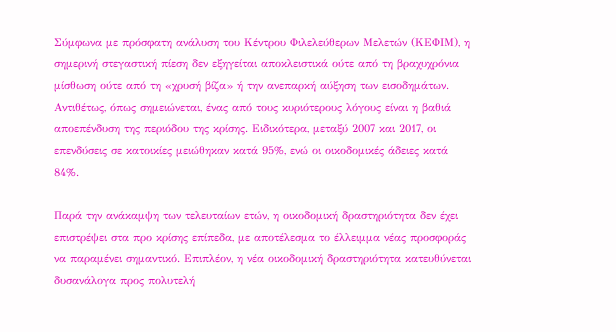Σύμφωνα με πρόσφατη ανάλυση του Κέντρου Φιλελεύθερων Μελετών (ΚΕΦΙΜ), η σημερινή στεγαστική πίεση δεν εξηγείται αποκλειστικά ούτε από τη βραχυχρόνια μίσθωση ούτε από τη «χρυσή βίζα» ή την ανεπαρκή αύξηση των εισοδημάτων. Αντιθέτως, όπως σημειώνεται, ένας από τους κυριότερους λόγους είναι η βαθιά αποεπένδυση της περιόδου της κρίσης. Ειδικότερα, μεταξύ 2007 και 2017, οι επενδύσεις σε κατοικίες μειώθηκαν κατά 95%, ενώ οι οικοδομικές άδειες κατά 84%.

Παρά την ανάκαμψη των τελευταίων ετών, η οικοδομική δραστηριότητα δεν έχει επιστρέψει στα προ κρίσης επίπεδα, με αποτέλεσμα το έλλειμμα νέας προσφοράς να παραμένει σημαντικό. Επιπλέον, η νέα οικοδομική δραστηριότητα κατευθύνεται δυσανάλογα προς πολυτελή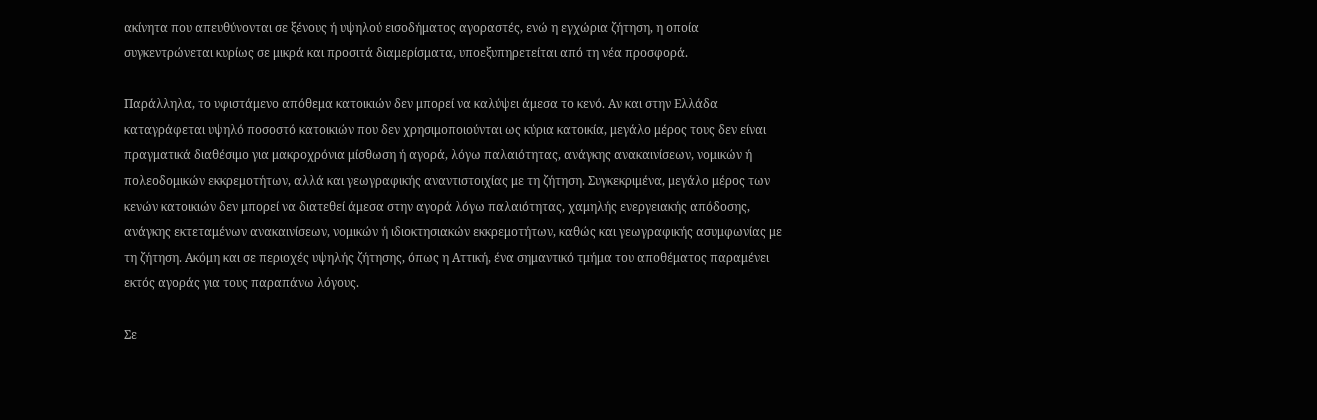ακίνητα που απευθύνονται σε ξένους ή υψηλού εισοδήματος αγοραστές, ενώ η εγχώρια ζήτηση, η οποία συγκεντρώνεται κυρίως σε μικρά και προσιτά διαμερίσματα, υποεξυπηρετείται από τη νέα προσφορά.

Παράλληλα, το υφιστάμενο απόθεμα κατοικιών δεν μπορεί να καλύψει άμεσα το κενό. Αν και στην Ελλάδα καταγράφεται υψηλό ποσοστό κατοικιών που δεν χρησιμοποιούνται ως κύρια κατοικία, μεγάλο μέρος τους δεν είναι πραγματικά διαθέσιμο για μακροχρόνια μίσθωση ή αγορά, λόγω παλαιότητας, ανάγκης ανακαινίσεων, νομικών ή πολεοδομικών εκκρεμοτήτων, αλλά και γεωγραφικής αναντιστοιχίας με τη ζήτηση. Συγκεκριμένα, μεγάλο μέρος των κενών κατοικιών δεν μπορεί να διατεθεί άμεσα στην αγορά λόγω παλαιότητας, χαμηλής ενεργειακής απόδοσης, ανάγκης εκτεταμένων ανακαινίσεων, νομικών ή ιδιοκτησιακών εκκρεμοτήτων, καθώς και γεωγραφικής ασυμφωνίας με τη ζήτηση. Ακόμη και σε περιοχές υψηλής ζήτησης, όπως η Αττική, ένα σημαντικό τμήμα του αποθέματος παραμένει εκτός αγοράς για τους παραπάνω λόγους.

Σε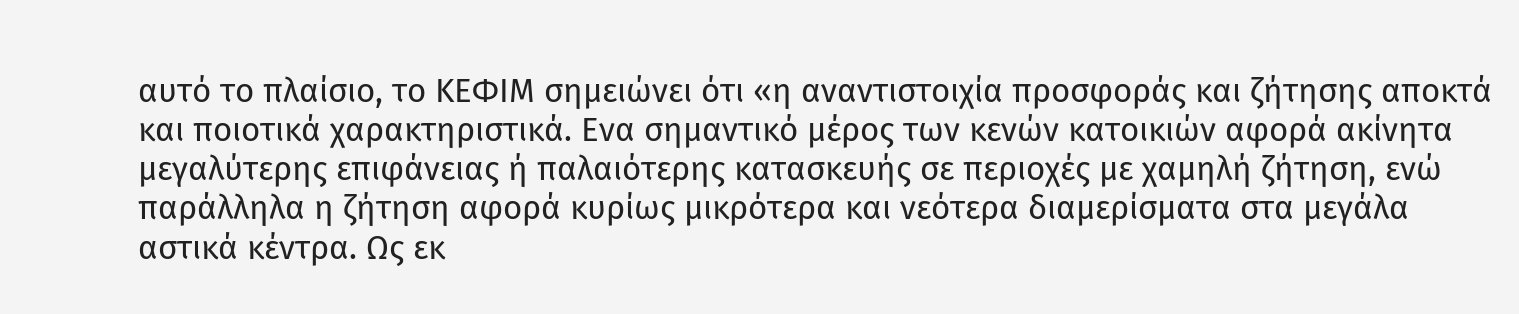αυτό το πλαίσιο, το ΚΕΦΙΜ σημειώνει ότι «η αναντιστοιχία προσφοράς και ζήτησης αποκτά και ποιοτικά χαρακτηριστικά. Ενα σημαντικό μέρος των κενών κατοικιών αφορά ακίνητα μεγαλύτερης επιφάνειας ή παλαιότερης κατασκευής σε περιοχές με χαμηλή ζήτηση, ενώ παράλληλα η ζήτηση αφορά κυρίως μικρότερα και νεότερα διαμερίσματα στα μεγάλα αστικά κέντρα. Ως εκ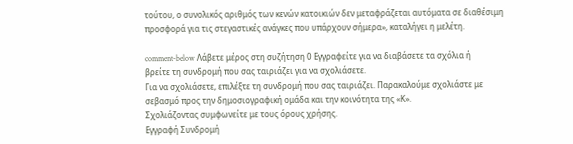τούτου, ο συνολικός αριθμός των κενών κατοικιών δεν μεταφράζεται αυτόματα σε διαθέσιμη προσφορά για τις στεγαστικές ανάγκες που υπάρχουν σήμερα», καταλήγει η μελέτη.

comment-below Λάβετε μέρος στη συζήτηση 0 Εγγραφείτε για να διαβάσετε τα σχόλια ή
βρείτε τη συνδρομή που σας ταιριάζει για να σχολιάσετε.
Για να σχολιάσετε, επιλέξτε τη συνδρομή που σας ταιριάζει. Παρακαλούμε σχολιάστε με σεβασμό προς την δημοσιογραφική ομάδα και την κοινότητα της «Κ».
Σχολιάζοντας συμφωνείτε με τους όρους χρήσης.
Εγγραφή Συνδρομή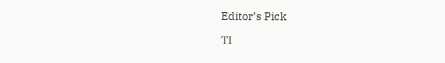Editor’s Pick

ΤΙ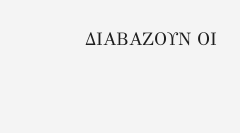ΔΙΑΒΑΖΟΥΝ ΟΙ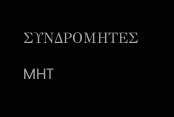ΣΥΝΔΡΟΜΗΤΕΣ

MHT